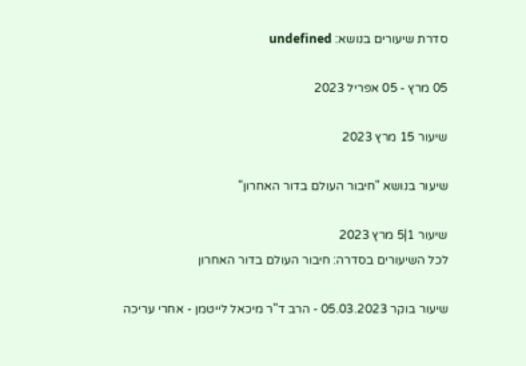סדרת שיעורים בנושא: undefined

05 מרץ - 05 אפריל 2023

שיעור 15 מרץ 2023

שיעור בנושא "חיבור העולם בדור האחרון"

שיעור 1|5 מרץ 2023
לכל השיעורים בסדרה: חיבור העולם בדור האחרון

שיעור בוקר 05.03.2023 - הרב ד"ר מיכאל לייטמן - אחרי עריכה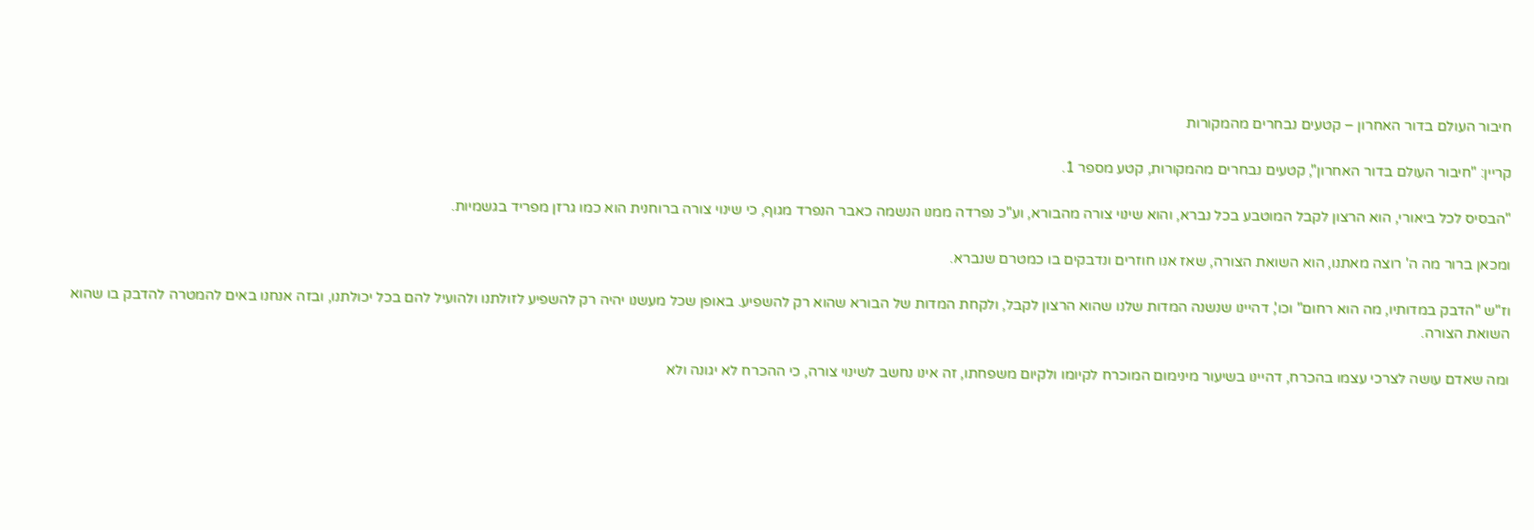חיבור העולם בדור האחרון – קטעים נבחרים מהמקורות

קריין: "חיבור העולם בדור האחרון", קטעים נבחרים מהמקורות, קטע מספר 1.

"הבסיס לכל ביאורי, הוא הרצון לקבל המוטבע בכל נברא, והוא שינוי צורה מהבורא, וע"כ נפרדה ממנו הנשמה כאבר הנפרד מגוף, כי שינוי צורה ברוחנית הוא כמו גרזן מפריד בגשמיות.

ומכאן ברור מה ה' רוצה מאתנו, הוא השואת הצורה, שאז אנו חוזרים ונדבקים בו כמטרם שנברא.

וז"ש "הדבק במדותיו, מה הוא רחום" וכו', דהיינו שנשנה המדות שלנו שהוא הרצון לקבל, ולקחת המדות של הבורא שהוא רק להשפיע. באופן שכל מעשנו יהיה רק להשפיע לזולתנו ולהועיל להם בכל יכולתנו, ובזה אנחנו באים להמטרה להדבק בו שהוא השואת הצורה.

ומה שאדם עושה לצרכי עצמו בהכרח, דהיינו בשיעור מינימום המוכרח לקיומו ולקיום משפחתו, זה אינו נחשב לשינוי צורה, כי ההכרח לא יגונה ולא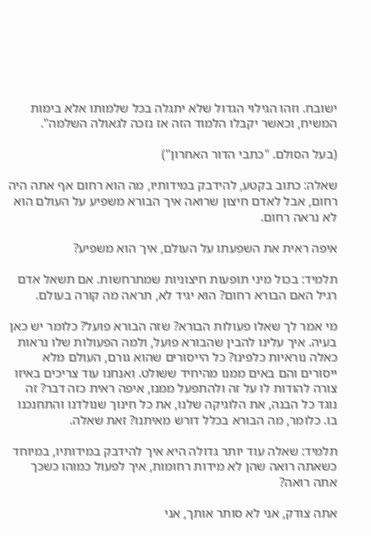ישובח. וזהו הגילוי הגדול שלא יתגלה בכל שלמותו אלא בימות המשיח, וכאשר יקבלו הלמוד הזה אז נזכה לגאולה השלמה".

(בעל הסולם. "כתבי הדור האחרון")

שאלה: כתוב בקטע, להידבק במידותיו, מה הוא רחום אף אתה היה רחום, אבל לאדם חיצון שרואה איך הבורא משפיע על העולם הוא לא נראה רחום.

איפה ראית את השפעתו על העולם, איך הוא משפיע?

תלמיד: בכול מיני תופעות חיצוניות שמתרחשות. אם תשאל אדם רגיל האם הבורא רחום? הוא יגיד לא, תראה מה קורה בעולם.

מי אמר לך שאלו פעולות הבורא? שזה הבורא פועל? כלומר יש כאן בעיה. איך עלינו להבין שהבורא פועל, ולמה הפעולות שלו נראות כאלה נוראיות כלפינו? כל הייסורים שהוא גורם, העולם מלא ייסורים והם באים ממנו מהיחיד ששולט. ואנחנו עוד צריכים באיזו צורה להודות לו על זה ולהתפעל ממנו, איפה ראית כזה דבר? זה נוגד כל הבנה, את הלוגיקה שלנו, את כל חינוך שנולדנו והתחנכנו בו. כלומר, מה הבורא בכלל דורש מאיתנו? זאת שאלה.

תלמיד: שאלה עוד יותר גדולה היא איך להידבק במידותיו, במיוחד כשאתה רואה שהן לא מידות רחומות, איך לפעול כמוהו כשכך אתה רואה?

אתה צודק, אני לא סותר אותך, אני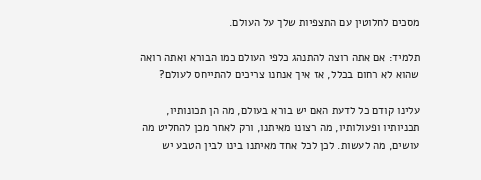מסכים לחלוטין עם התצפיות שלך על העולם.

תלמיד: אם אתה רוצה להתנהג כלפי העולם כמו הבורא ואתה רואה שהוא לא רחום בכלל, אז איך אנחנו צריכים להתייחס לעולם?

עלינו קודם כל לדעת האם יש בורא בעולם, מה הן תכונותיו, תכניותיו ופעולותיו, מה רצונו מאיתנו, ורק לאחר מכן להחליט מה עושים, מה לעשות. לכן לכל אחד מאיתנו בינו לבין הטבע יש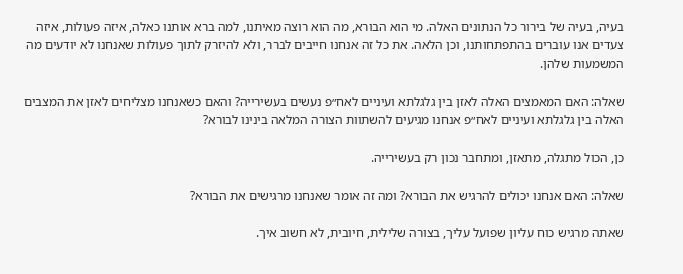בעיה, בעיה של בירור כל הנתונים האלה. מי הוא הבורא, מה הוא רוצה מאיתנו, למה ברא אותנו כאלה, איזה פעולות, איזה צעדים אנו עוברים בהתפתחותנו, וכן הלאה. את כל זה אנחנו חייבים לברר, ולא להיזרק לתוך פעולות שאנחנו לא יודעים מה המשמעות שלהן.

שאלה: האם המאמצים האלה לאזן בין גלגלתא ועיניים לאח״פ נעשים בעשירייה? והאם כשאנחנו מצליחים לאזן את המצבים האלה בין גלגלתא ועיניים לאח״פ אנחנו מגיעים להשתוות הצורה המלאה בינינו לבורא?

כן, הכול מתגלה, מתאזן, ומתחבר נכון רק בעשירייה.

שאלה: האם אנחנו יכולים להרגיש את הבורא? ומה זה אומר שאנחנו מרגישים את הבורא?

שאתה מרגיש כוח עליון שפועל עליך, בצורה שלילית, חיובית, לא חשוב איך.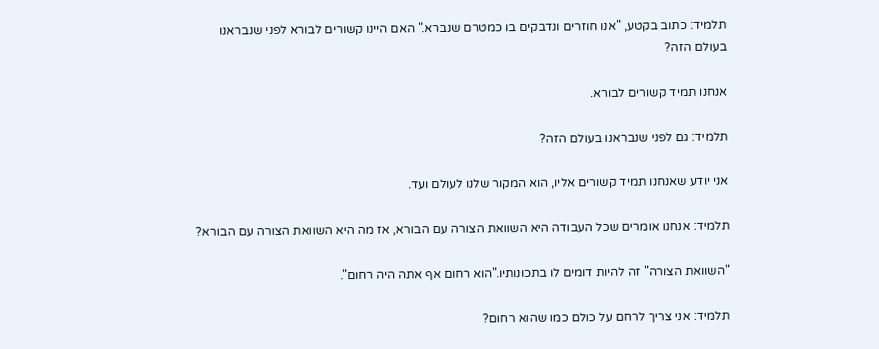תלמיד: כתוב בקטע, "אנו חוזרים ונדבקים בו כמטרם שנברא." האם היינו קשורים לבורא לפני שנבראנו בעולם הזה?

אנחנו תמיד קשורים לבורא.

תלמיד: גם לפני שנבראנו בעולם הזה?

אני יודע שאנחנו תמיד קשורים אליו, הוא המקור שלנו לעולם ועד.

תלמיד: אנחנו אומרים שכל העבודה היא השוואת הצורה עם הבורא, אז מה היא השוואת הצורה עם הבורא?

"השוואת הצורה" זה להיות דומים לו בתכונותיו."הוא רחום אף אתה היה רחום".

תלמיד: אני צריך לרחם על כולם כמו שהוא רחום?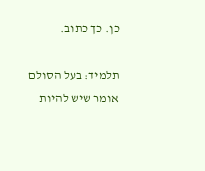כן. כך כתוב.

תלמיד: בעל הסולם אומר שיש להיות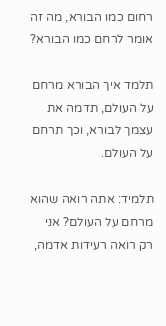רחום כמו הבורא, מה זה אומר לרחם כמו הבורא?

תלמד איך הבורא מרחם על העולם, תדמה את עצמך לבורא, וכך תרחם על העולם.

תלמיד: אתה רואה שהוא מרחם על העולם? אני רק רואה רעידות אדמה,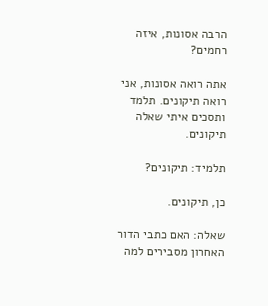הרבה אסונות, איזה רחמים?

אתה רואה אסונות, אני רואה תיקונים. תלמד ותסכים איתי שאלה תיקונים.

תלמיד: תיקונים?

כן, תיקונים.

שאלה: האם כתבי הדור האחרון מסבירים למה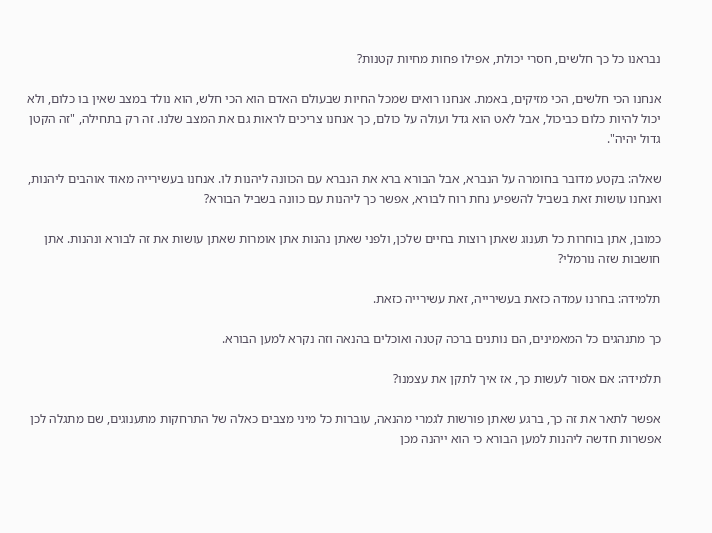נבראנו כל כך חלשים, חסרי יכולת, אפילו פחות מחיות קטנות?

אנחנו הכי חלשים, הכי מזיקים, באמת. אנחנו רואים שמכל החיות שבעולם האדם הוא הכי חלש, הוא נולד במצב שאין בו כלום, ולא יכול להיות כלום כביכול, אבל לאט הוא גדל ועולה על כולם, כך אנחנו צריכים לראות גם את המצב שלנו. זה רק בתחילה, "זה הקטן גדול יהיה".

שאלה: בקטע מדובר בחומרה על הנברא, אבל הבורא ברא את הנברא עם הכוונה ליהנות לו. אנחנו בעשירייה מאוד אוהבים ליהנות, ואנחנו עושות זאת בשביל להשפיע נחת רוח לבורא, אפשר כך ליהנות עם כוונה בשביל הבורא?

כמובן, אתן בוחרות כל תענוג שאתן רוצות בחיים שלכן, ולפני שאתן נהנות אתן אומרות שאתן עושות את זה לבורא ונהנות. אתן חושבות שזה נורמלי?

תלמידה: בחרנו עמדה כזאת בעשירייה, זאת עשירייה כזאת.

כך מתנהגים כל המאמינים, הם נותנים ברכה קטנה ואוכלים בהנאה וזה נקרא למען הבורא.

תלמידה: אם אסור לעשות כך, אז איך לתקן את עצמנו?

אפשר לתאר את זה כך, ברגע שאתן פורשות לגמרי מהנאה, עוברות כל מיני מצבים כאלה של התרחקות מתענוגים, שם מתגלה לכן אפשרות חדשה ליהנות למען הבורא כי הוא ייהנה מכן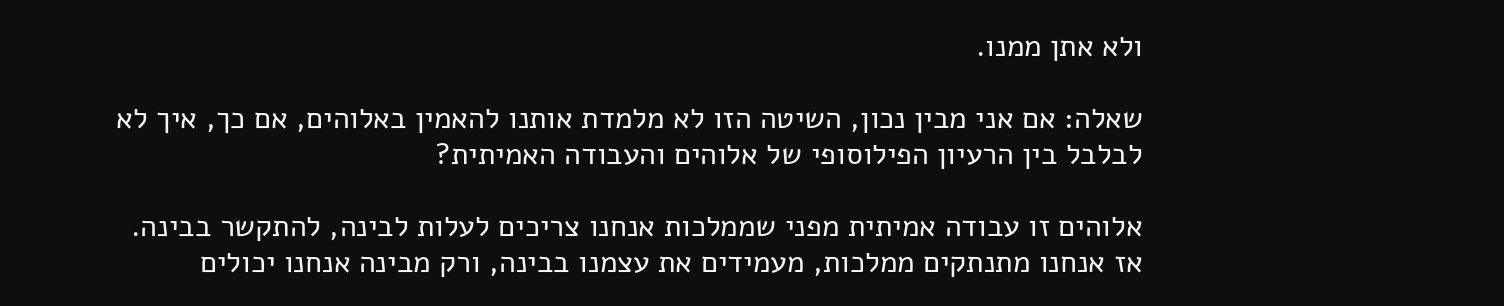ולא אתן ממנו.

שאלה: אם אני מבין נכון, השיטה הזו לא מלמדת אותנו להאמין באלוהים, אם כך, איך לא לבלבל בין הרעיון הפילוסופי של אלוהים והעבודה האמיתית?

אלוהים זו עבודה אמיתית מפני שממלכות אנחנו צריכים לעלות לבינה, להתקשר בבינה. אז אנחנו מתנתקים ממלכות, מעמידים את עצמנו בבינה, ורק מבינה אנחנו יכולים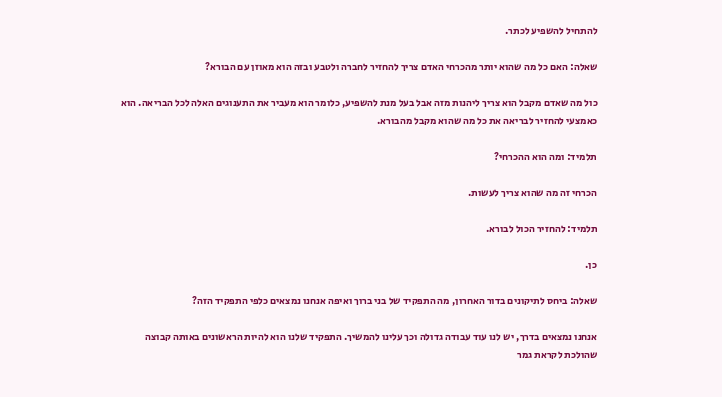להתחיל להשפיע לכתר.

שאלה: האם כל מה שהוא יותר מהכרחי האדם צריך להחזיר לחברה ולטבע ובזה הוא מאוזן עם הבורא?

כול מה שאדם מקבל הוא צריך ליהנות מזה אבל בעל מנת להשפיע, כלומר הוא מעביר את התענוגים האלה לכל הבריאה. הוא כאמצעי להחזיר לבריאה את כל מה שהוא מקבל מהבורא.

תלמיד: ומה הוא ההכרחי?

הכרחי זה מה שהוא צריך לעשות.

תלמיד: להחזיר הכול לבורא.

כן.

שאלה: ביחס לתיקונים בדור האחרון, מה התפקיד של בני ברוך ואיפה אנחנו נמצאים כלפי התפקיד הזה?

אנחנו נמצאים בדרך, יש לנו עוד עבודה גדולה וכך עלינו להמשיך. התפקיד שלנו הוא להיות הראשונים באותה קבוצה שהולכת לקראת גמר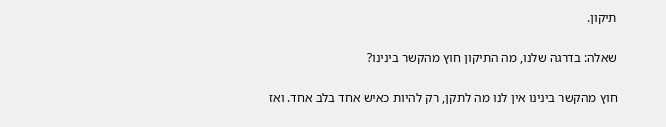תיקון.

שאלה: בדרגה שלנו, מה התיקון חוץ מהקשר בינינו?

חוץ מהקשר בינינו אין לנו מה לתקן, רק להיות כאיש אחד בלב אחד. ואז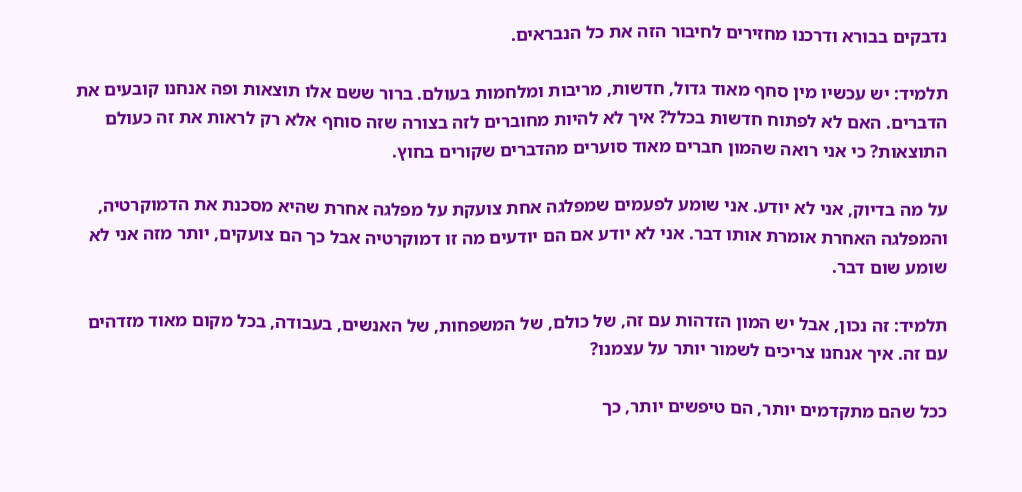נדבקים בבורא ודרכנו מחזירים לחיבור הזה את כל הנבראים.

תלמיד: יש עכשיו מין סחף מאוד גדול, חדשות, מריבות ומלחמות בעולם. ברור ששם אלו תוצאות ופה אנחנו קובעים את הדברים. האם לא לפתוח חדשות בכלל? איך לא להיות מחוברים לזה בצורה שזה סוחף אלא רק לראות את זה כעולם התוצאות? כי אני רואה שהמון חברים מאוד סוערים מהדברים שקורים בחוץ.

על מה בדיוק, אני לא יודע. אני שומע לפעמים שמפלגה אחת צועקת על מפלגה אחרת שהיא מסכנת את הדמוקרטיה, והמפלגה האחרת אומרת אותו דבר. אני לא יודע אם הם יודעים מה זו דמוקרטיה אבל כך הם צועקים, יותר מזה אני לא שומע שום דבר.

תלמיד: זה נכון, אבל יש המון הזדהות עם זה, של כולם, של המשפחות, של האנשים, בעבודה, בכל מקום מאוד מזדהים עם זה. איך אנחנו צריכים לשמור יותר על עצמנו?

ככל שהם מתקדמים יותר, הם טיפשים יותר, כך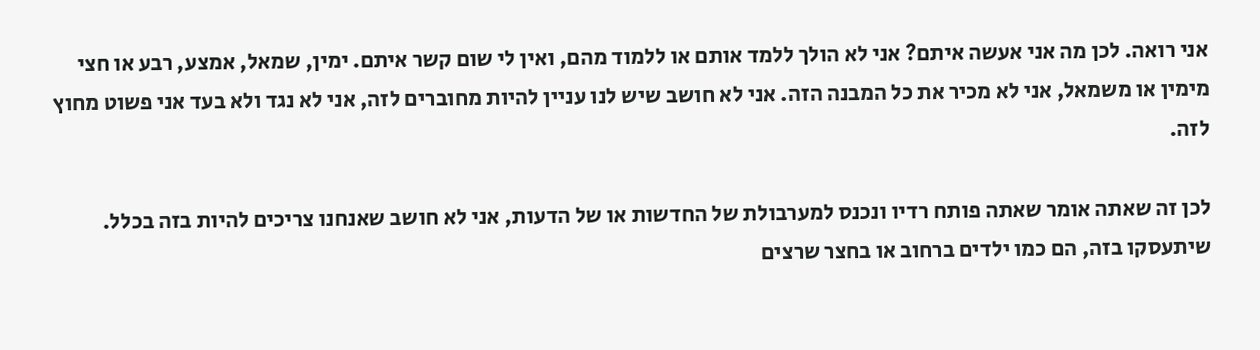אני רואה. לכן מה אני אעשה איתם? אני לא הולך ללמד אותם או ללמוד מהם, ואין לי שום קשר איתם. ימין, שמאל, אמצע, רבע או חצי מימין או משמאל, אני לא מכיר את כל המבנה הזה. אני לא חושב שיש לנו עניין להיות מחוברים לזה, אני לא נגד ולא בעד אני פשוט מחוץ לזה.

לכן זה שאתה אומר שאתה פותח רדיו ונכנס למערבולת של החדשות או של הדעות, אני לא חושב שאנחנו צריכים להיות בזה בכלל. שיתעסקו בזה, הם כמו ילדים ברחוב או בחצר שרצים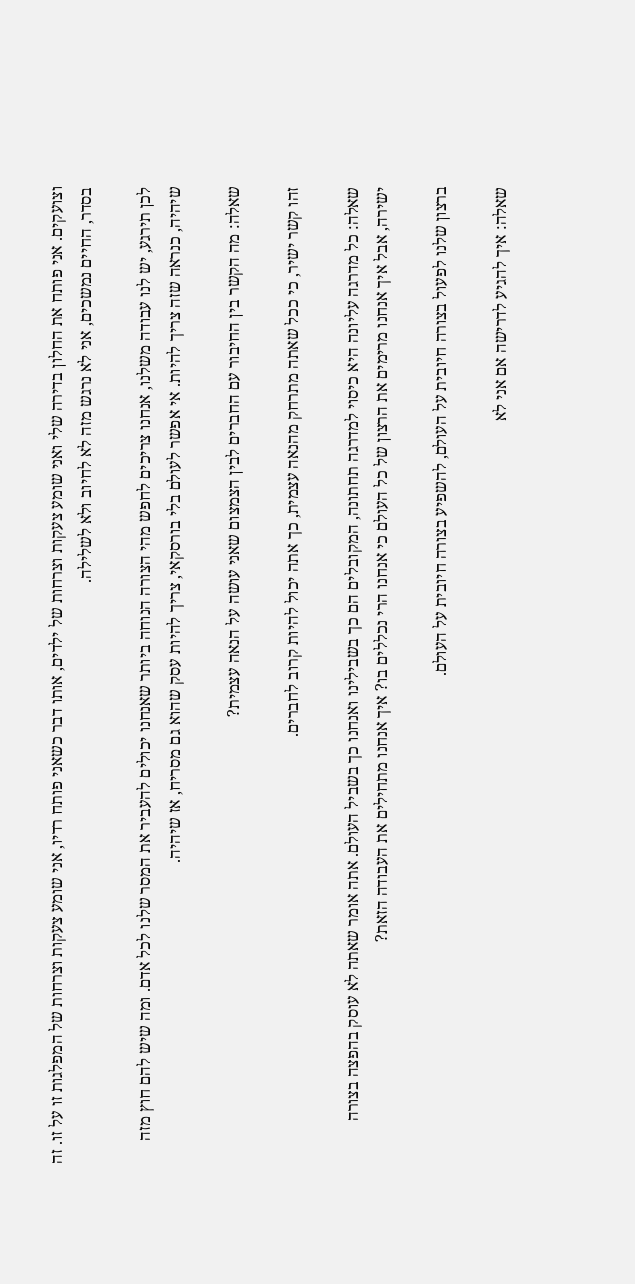וצועקים. אני פותח את החלון בדירה שלי ואני שומע צעקות וצרחות של ילדים, אותו דבר כשאני פותח רדיו, אני שומע צעקות וצרחות של המפלגות זו על זו. זה בסדר, החיים נמשכים, אני לא נרגש מזה לא לחיוב ולא לשלילה.

לכן תירגע, יש לנו עבודה משלנו, אנחנו צריכים לחפש מהי הצורה הנוחה ביותר שאנחנו יכולים להעביר את המסר שלנו לכל אדם. ומה שיש להם חוץ מזה שיהיה, כנראה שזה צריך להיות. אי אפשר לעולם בלי בורסקאי, צריך להיות עסק שהוא גם מסריח, אז שיהיה.

שאלה: מה הקשר בין החיבור עם החברים לבין הצמצום שאני עושה על הנאה עצמית?

זהו קשר ישיר, כי ככל שאתה מתרחק מהנאה עצמית, כך אתה יכול להיות קרוב לחברים.

שאלה: כל מדרגה עליונה היא כיסוי למדרגה תחתונה, המקובלים הם כך בשבילינו ואנחנו כך בשביל העולם. אתה אומר שאתה לא עוסק בהפצה בצורה ישירה, אבל איך אנחנו מרימים את הרצון של כל העולם כי אנחנו הרי נכללים בו? איך אנחנו מתחילים את העבודה הזאת?

ברצון שלנו לפעול בצורה חיובית על העולם, להשפיע בצורה חיובית על העולם.

שאלה: איך להגיע לדרישה אם אני לא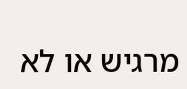מרגיש או לא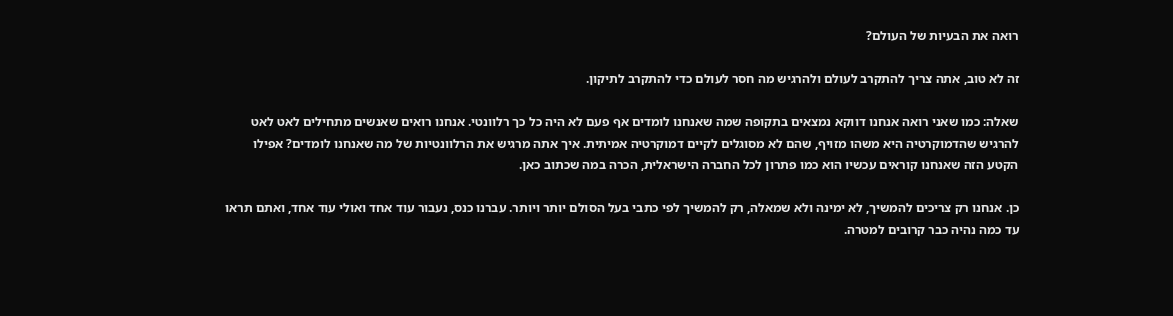רואה את הבעיות של העולם?

זה לא טוב, אתה צריך להתקרב לעולם ולהרגיש מה חסר לעולם כדי להתקרב לתיקון.

שאלה: כמו שאני רואה אנחנו דווקא נמצאים בתקופה שמה שאנחנו לומדים אף פעם לא היה כל כך רלוונטי. אנחנו רואים שאנשים מתחילים לאט לאט להרגיש שהדמוקרטיה היא משהו מזויף, שהם לא מסוגלים לקיים דמוקרטיה אמיתית. איך אתה מרגיש את הרלוונטיות של מה שאנחנו לומדים? אפילו הקטע הזה שאנחנו קוראים עכשיו הוא כמו פתרון לכל החברה הישראלית, הכרה במה שכתוב כאן.

כן. אנחנו רק צריכים להמשיך, לא ימינה ולא שמאלה, רק להמשיך לפי כתבי בעל הסולם יותר ויותר. עברנו כנס, נעבור עוד אחד ואולי עוד אחד, ואתם תראו עד כמה נהיה כבר קרובים למטרה.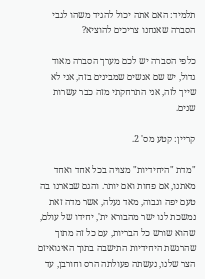תלמיד: האם אתה יכול להגיד משהו לגבי הסברה שאנחנו צריכים להוציא?

כלפי הסברה יש לכם מערך הסברה מאוד גדול, יש שם אנשים שמבינים בזה, אני לא שייך לזה, אני התרחקתי מזה כבר עשרות שנים.

קריין: קטע מס' 2.

"מדת "היחידיות" מצויה בכל אחד ואחד מאתנו, אם פחות ואם יותר. והגם שבארנו בה טעם יפה וגבוה, מאד נעלה, אשר מדה זאת נמשכת לנו ישר מהבורא ית', יחידו של עולם, שהוא שורש כל הבריות, עם כל זה מתוך שהרגשת היחידיות התישבה בתוך האיגואיזם הצר שלנו, נעשתה פעולתה הרס וחורבן, עד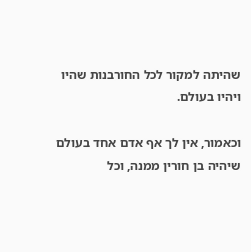שהיתה למקור לכל החורבנות שהיו ויהיו בעולם.

וכאמור, אין לך אף אדם אחד בעולם שיהיה בן חורין ממנה, וכל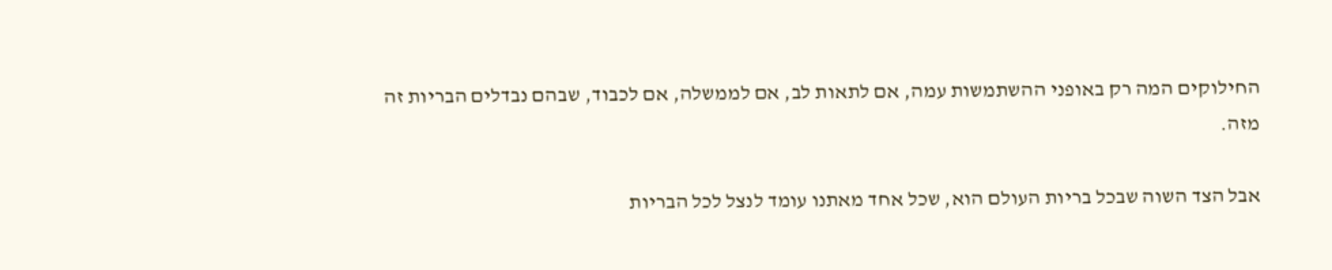החילוקים המה רק באופני ההשתמשות עמה, אם לתאות לב, אם לממשלה, אם לכבוד, שבהם נבדלים הבריות זה מזה.

אבל הצד השוה שבכל בריות העולם הוא, שכל אחד מאתנו עומד לנצל לכל הבריות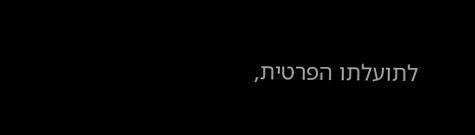לתועלתו הפרטית,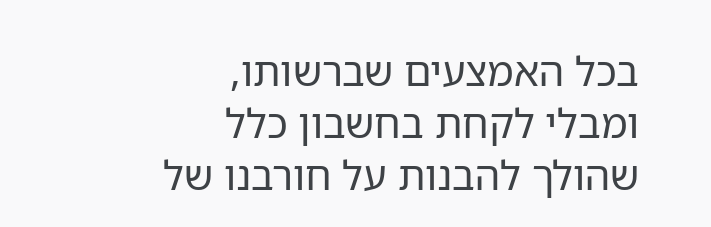בכל האמצעים שברשותו, ומבלי לקחת בחשבון כלל שהולך להבנות על חורבנו של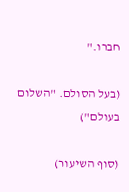חברו."

(בעל הסולם. "השלום בעולם")

(סוף השיעור)